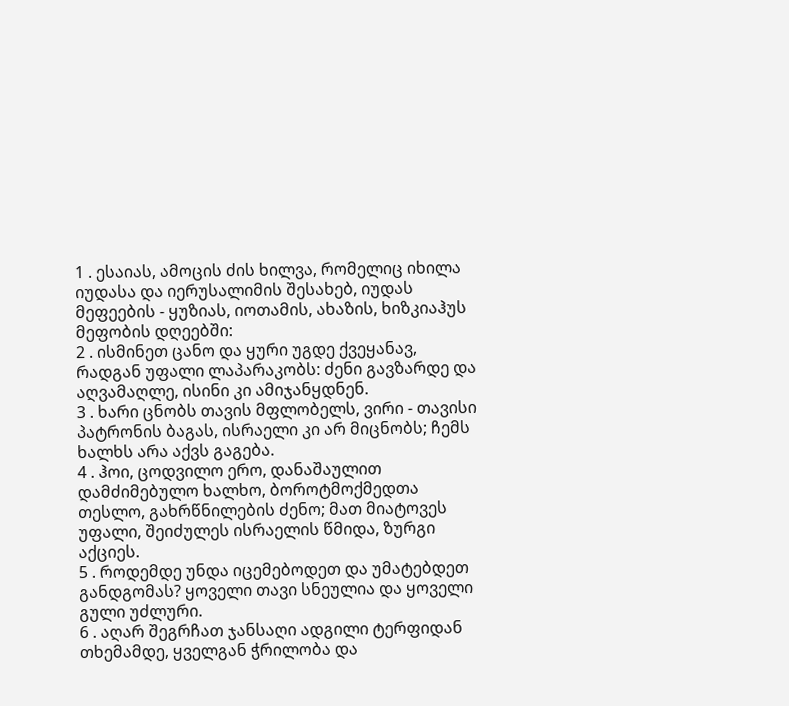1 . ესაიას, ამოცის ძის ხილვა, რომელიც იხილა იუდასა და იერუსალიმის შესახებ, იუდას მეფეების - ყუზიას, იოთამის, ახაზის, ხიზკიაჰუს მეფობის დღეებში:
2 . ისმინეთ ცანო და ყური უგდე ქვეყანავ, რადგან უფალი ლაპარაკობს: ძენი გავზარდე და აღვამაღლე, ისინი კი ამიჯანყდნენ.
3 . ხარი ცნობს თავის მფლობელს, ვირი - თავისი პატრონის ბაგას, ისრაელი კი არ მიცნობს; ჩემს ხალხს არა აქვს გაგება.
4 . ჰოი, ცოდვილო ერო, დანაშაულით დამძიმებულო ხალხო, ბოროტმოქმედთა თესლო, გახრწნილების ძენო; მათ მიატოვეს უფალი, შეიძულეს ისრაელის წმიდა, ზურგი აქციეს.
5 . როდემდე უნდა იცემებოდეთ და უმატებდეთ განდგომას? ყოველი თავი სნეულია და ყოველი გული უძლური.
6 . აღარ შეგრჩათ ჯანსაღი ადგილი ტერფიდან თხემამდე, ყველგან ჭრილობა და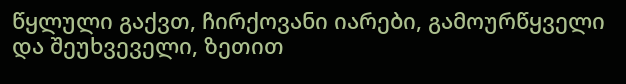წყლული გაქვთ, ჩირქოვანი იარები, გამოურწყველი და შეუხვეველი, ზეთით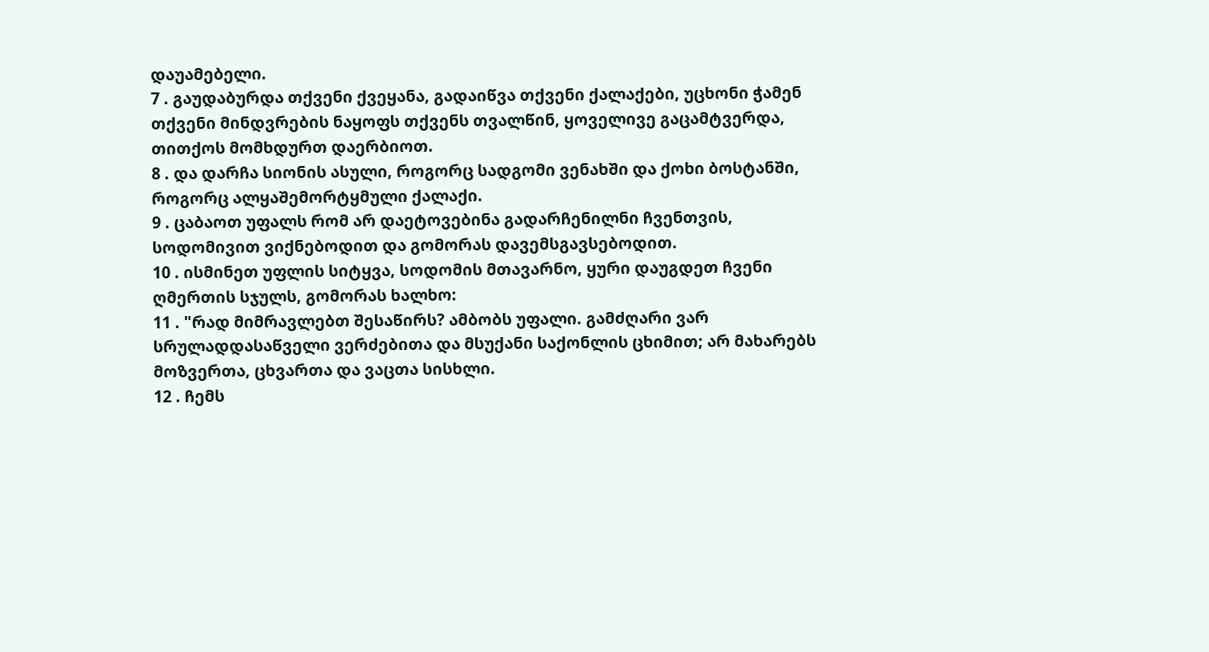დაუამებელი.
7 . გაუდაბურდა თქვენი ქვეყანა, გადაიწვა თქვენი ქალაქები, უცხონი ჭამენ თქვენი მინდვრების ნაყოფს თქვენს თვალწინ, ყოველივე გაცამტვერდა, თითქოს მომხდურთ დაერბიოთ.
8 . და დარჩა სიონის ასული, როგორც სადგომი ვენახში და ქოხი ბოსტანში, როგორც ალყაშემორტყმული ქალაქი.
9 . ცაბაოთ უფალს რომ არ დაეტოვებინა გადარჩენილნი ჩვენთვის, სოდომივით ვიქნებოდით და გომორას დავემსგავსებოდით.
10 . ისმინეთ უფლის სიტყვა, სოდომის მთავარნო, ყური დაუგდეთ ჩვენი ღმერთის სჯულს, გომორას ხალხო:
11 . "რად მიმრავლებთ შესაწირს? ამბობს უფალი. გამძღარი ვარ სრულადდასაწველი ვერძებითა და მსუქანი საქონლის ცხიმით; არ მახარებს მოზვერთა, ცხვართა და ვაცთა სისხლი.
12 . ჩემს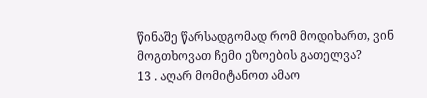წინაშე წარსადგომად რომ მოდიხართ, ვინ მოგთხოვათ ჩემი ეზოების გათელვა?
13 . აღარ მომიტანოთ ამაო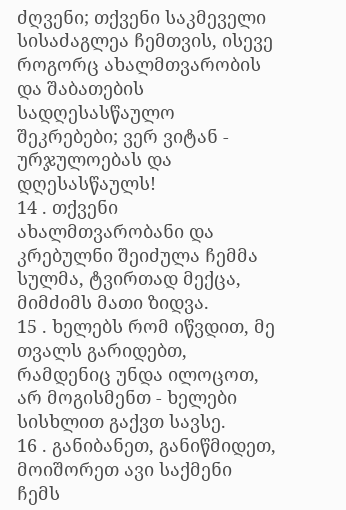ძღვენი; თქვენი საკმეველი სისაძაგლეა ჩემთვის, ისევე როგორც ახალმთვარობის და შაბათების სადღესასწაულო შეკრებები; ვერ ვიტან - ურჯულოებას და დღესასწაულს!
14 . თქვენი ახალმთვარობანი და კრებულნი შეიძულა ჩემმა სულმა, ტვირთად მექცა, მიმძიმს მათი ზიდვა.
15 . ხელებს რომ იწვდით, მე თვალს გარიდებთ, რამდენიც უნდა ილოცოთ, არ მოგისმენთ - ხელები სისხლით გაქვთ სავსე.
16 . განიბანეთ, განიწმიდეთ, მოიშორეთ ავი საქმენი ჩემს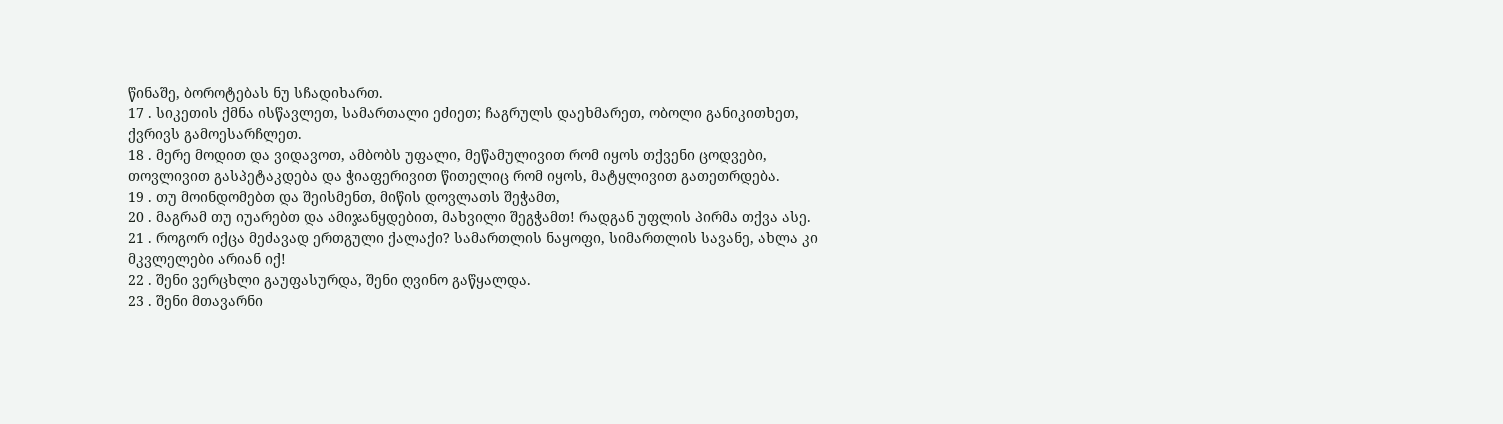წინაშე, ბოროტებას ნუ სჩადიხართ.
17 . სიკეთის ქმნა ისწავლეთ, სამართალი ეძიეთ; ჩაგრულს დაეხმარეთ, ობოლი განიკითხეთ, ქვრივს გამოესარჩლეთ.
18 . მერე მოდით და ვიდავოთ, ამბობს უფალი, მეწამულივით რომ იყოს თქვენი ცოდვები, თოვლივით გასპეტაკდება და ჭიაფერივით წითელიც რომ იყოს, მატყლივით გათეთრდება.
19 . თუ მოინდომებთ და შეისმენთ, მიწის დოვლათს შეჭამთ,
20 . მაგრამ თუ იუარებთ და ამიჯანყდებით, მახვილი შეგჭამთ! რადგან უფლის პირმა თქვა ასე.
21 . როგორ იქცა მეძავად ერთგული ქალაქი? სამართლის ნაყოფი, სიმართლის სავანე, ახლა კი მკვლელები არიან იქ!
22 . შენი ვერცხლი გაუფასურდა, შენი ღვინო გაწყალდა.
23 . შენი მთავარნი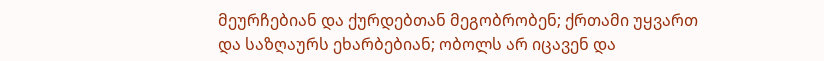მეურჩებიან და ქურდებთან მეგობრობენ; ქრთამი უყვართ და საზღაურს ეხარბებიან; ობოლს არ იცავენ და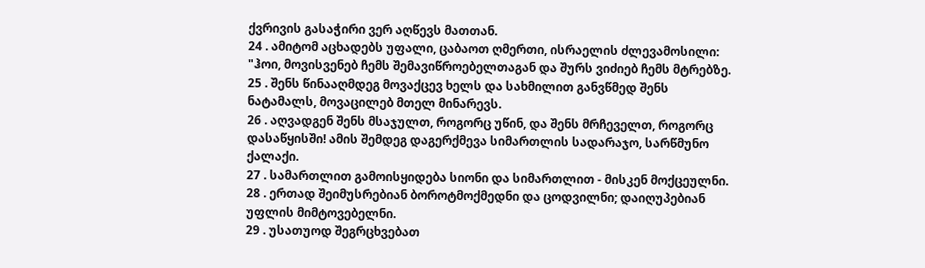ქვრივის გასაჭირი ვერ აღწევს მათთან.
24 . ამიტომ აცხადებს უფალი, ცაბაოთ ღმერთი, ისრაელის ძლევამოსილი: "ჰოი, მოვისვენებ ჩემს შემავიწროებელთაგან და შურს ვიძიებ ჩემს მტრებზე.
25 . შენს წინააღმდეგ მოვაქცევ ხელს და სახმილით განვწმედ შენს ნატამალს, მოვაცილებ მთელ მინარევს.
26 . აღვადგენ შენს მსაჯულთ, როგორც უწინ, და შენს მრჩეველთ, როგორც დასაწყისში! ამის შემდეგ დაგერქმევა სიმართლის სადარაჯო, სარწმუნო ქალაქი.
27 . სამართლით გამოისყიდება სიონი და სიმართლით - მისკენ მოქცეულნი.
28 . ერთად შეიმუსრებიან ბოროტმოქმედნი და ცოდვილნი; დაიღუპებიან უფლის მიმტოვებელნი.
29 . უსათუოდ შეგრცხვებათ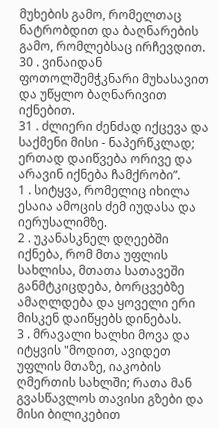მუხების გამო, რომელთაც ნატრობდით და ბაღნარების გამო, რომლებსაც ირჩევდით.
30 . ვინაიდან ფოთოლშემჭკნარი მუხასავით და უწყლო ბაღნარივით იქნებით.
31 . ძლიერი ძენძად იქცევა და საქმენი მისი - ნაპერწკლად; ერთად დაიწვება ორივე და არავინ იქნება ჩამქრობი”.
1 . სიტყვა, რომელიც იხილა ესაია ამოცის ძემ იუდასა და იერუსალიმზე.
2 . უკანასკნელ დღეებში იქნება, რომ მთა უფლის სახლისა, მთათა სათავეში განმტკიცდება, ბორცვებზე ამაღლდება და ყოველი ერი მისკენ დაიწყებს დინებას.
3 . მრავალი ხალხი მოვა და იტყვის "მოდით, ავიდეთ უფლის მთაზე, იაკობის ღმერთის სახლში; რათა მან გვასწავლოს თავისი გზები და მისი ბილიკებით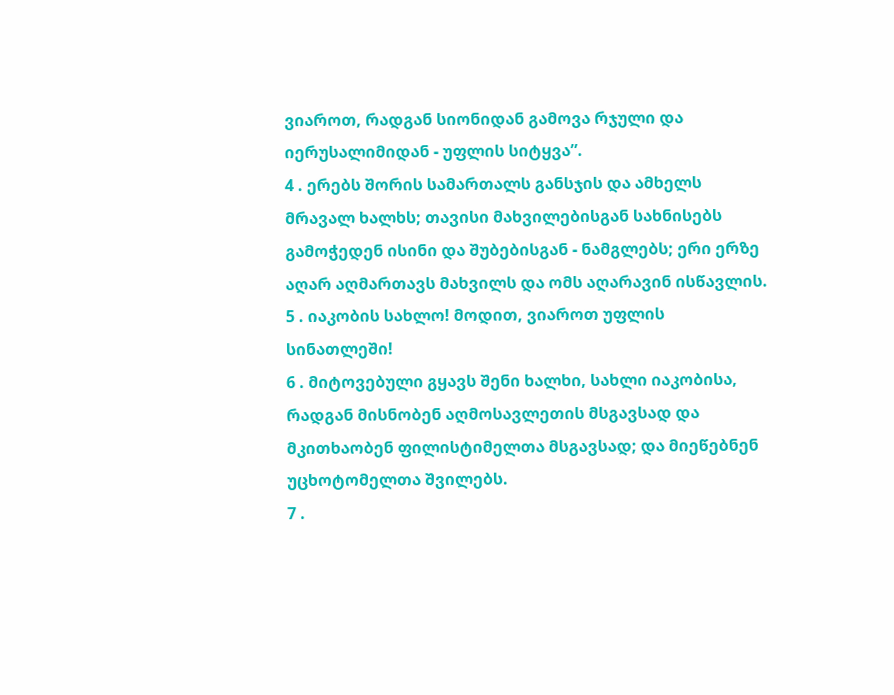ვიაროთ, რადგან სიონიდან გამოვა რჯული და იერუსალიმიდან - უფლის სიტყვა”.
4 . ერებს შორის სამართალს განსჯის და ამხელს მრავალ ხალხს; თავისი მახვილებისგან სახნისებს გამოჭედენ ისინი და შუბებისგან - ნამგლებს; ერი ერზე აღარ აღმართავს მახვილს და ომს აღარავინ ისწავლის.
5 . იაკობის სახლო! მოდით, ვიაროთ უფლის სინათლეში!
6 . მიტოვებული გყავს შენი ხალხი, სახლი იაკობისა, რადგან მისნობენ აღმოსავლეთის მსგავსად და მკითხაობენ ფილისტიმელთა მსგავსად; და მიეწებნენ უცხოტომელთა შვილებს.
7 .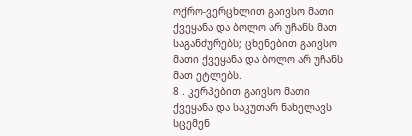ოქრო-ვერცხლით გაივსო მათი ქვეყანა და ბოლო არ უჩანს მათ საგანძურებს; ცხენებით გაივსო მათი ქვეყანა და ბოლო არ უჩანს მათ ეტლებს.
8 . კერპებით გაივსო მათი ქვეყანა და საკუთარ ნახელავს სცემენ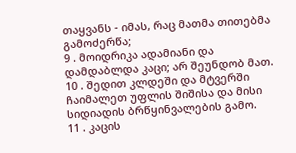თაყვანს - იმას, რაც მათმა თითებმა გამოძერწა;
9 . მოიდრიკა ადამიანი და დამდაბლდა კაცი; არ შეუნდობ მათ.
10 . შედით კლდეში და მტვერში ჩაიმალეთ უფლის შიშისა და მისი სიდიადის ბრწყინვალების გამო.
11 . კაცის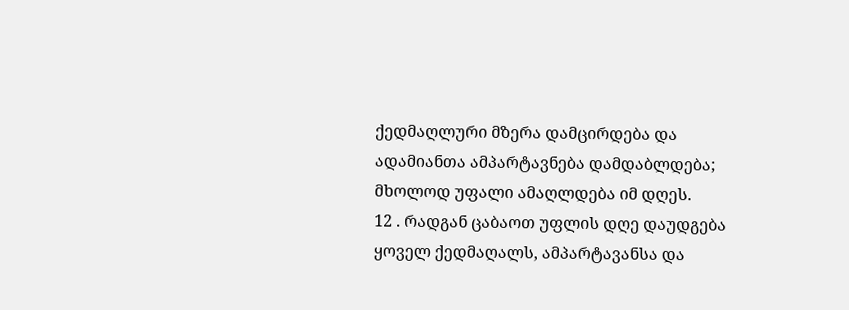ქედმაღლური მზერა დამცირდება და ადამიანთა ამპარტავნება დამდაბლდება; მხოლოდ უფალი ამაღლდება იმ დღეს.
12 . რადგან ცაბაოთ უფლის დღე დაუდგება ყოველ ქედმაღალს, ამპარტავანსა და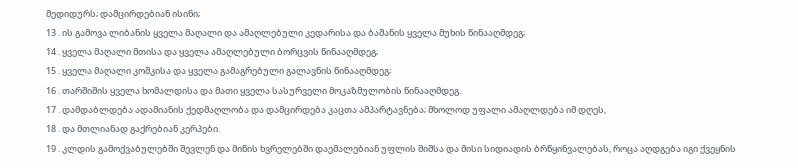მედიდურს; დამცირდებიან ისინი;
13 . ის გამოვა ლიბანის ყველა მაღალი და ამაღლებული კედარისა და ბაშანის ყველა მუხის წინააღმდეგ;
14 . ყველა მაღალი მთისა და ყველა ამაღლებული ბორცვის წინააღმდეგ;
15 . ყველა მაღალი კოშკისა და ყველა გამაგრებული გალავნის წინააღმდეგ;
16 . თარშიშის ყველა ხომალდისა და მათი ყველა სასურველი მოკაზმულობის წინააღმდეგ.
17 . დამდაბლდება ადამიანის ქედმაღლობა და დამცირდება კაცთა ამპარტავნება; მხოლოდ უფალი ამაღლდება იმ დღეს,
18 . და მთლიანად გაქრებიან კერპები.
19 . კლდის გამოქვაბულებში შევლენ და მიწის ხვრელებში დაემალებიან უფლის შიშსა და მისი სიდიადის ბრწყინვალებას, როცა აღდგება იგი ქვეყნის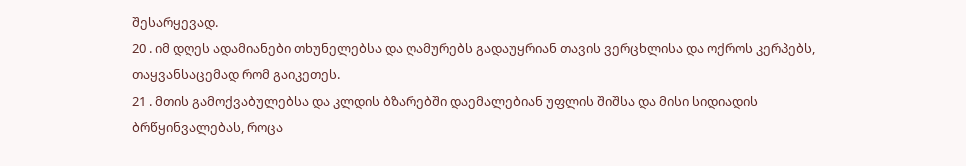შესარყევად.
20 . იმ დღეს ადამიანები თხუნელებსა და ღამურებს გადაუყრიან თავის ვერცხლისა და ოქროს კერპებს, თაყვანსაცემად რომ გაიკეთეს.
21 . მთის გამოქვაბულებსა და კლდის ბზარებში დაემალებიან უფლის შიშსა და მისი სიდიადის ბრწყინვალებას, როცა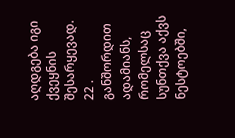აღდგება იგი ქვეყნის შესარყევად.
22 . განშორდით ადამიანს, რომელსაც სუნთქვა აქვს ნესტოებში,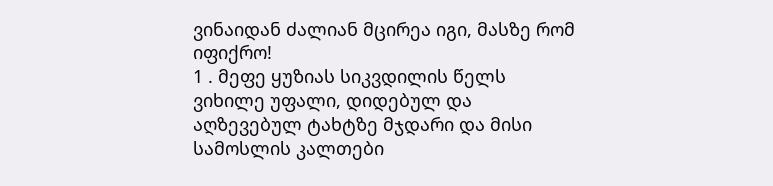ვინაიდან ძალიან მცირეა იგი, მასზე რომ იფიქრო!
1 . მეფე ყუზიას სიკვდილის წელს ვიხილე უფალი, დიდებულ და აღზევებულ ტახტზე მჯდარი და მისი სამოსლის კალთები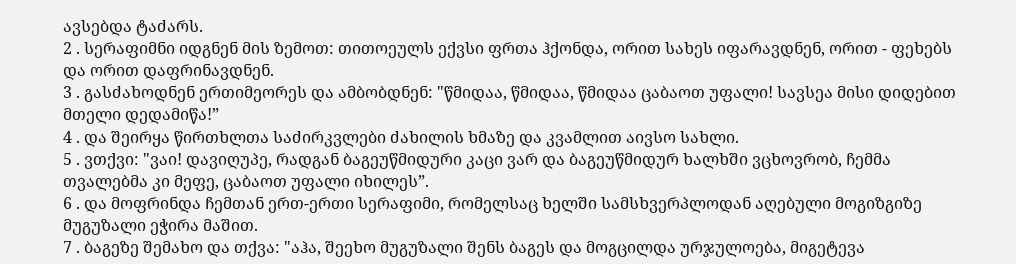ავსებდა ტაძარს.
2 . სერაფიმნი იდგნენ მის ზემოთ: თითოეულს ექვსი ფრთა ჰქონდა, ორით სახეს იფარავდნენ, ორით - ფეხებს და ორით დაფრინავდნენ.
3 . გასძახოდნენ ერთიმეორეს და ამბობდნენ: "წმიდაა, წმიდაა, წმიდაა ცაბაოთ უფალი! სავსეა მისი დიდებით მთელი დედამიწა!”
4 . და შეირყა წირთხლთა საძირკვლები ძახილის ხმაზე და კვამლით აივსო სახლი.
5 . ვთქვი: "ვაი! დავიღუპე, რადგან ბაგეუწმიდური კაცი ვარ და ბაგეუწმიდურ ხალხში ვცხოვრობ, ჩემმა თვალებმა კი მეფე, ცაბაოთ უფალი იხილეს”.
6 . და მოფრინდა ჩემთან ერთ-ერთი სერაფიმი, რომელსაც ხელში სამსხვერპლოდან აღებული მოგიზგიზე მუგუზალი ეჭირა მაშით.
7 . ბაგეზე შემახო და თქვა: "აჰა, შეეხო მუგუზალი შენს ბაგეს და მოგცილდა ურჯულოება, მიგეტევა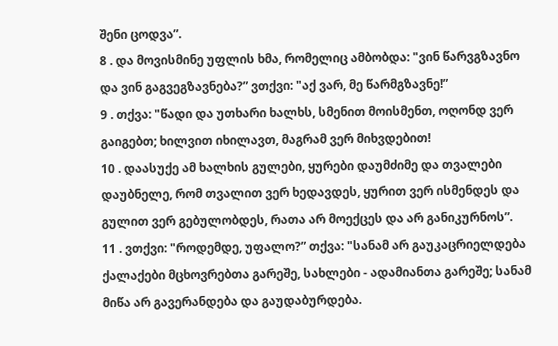შენი ცოდვა”.
8 . და მოვისმინე უფლის ხმა, რომელიც ამბობდა: "ვინ წარვგზავნო და ვინ გაგვეგზავნება?” ვთქვი: "აქ ვარ, მე წარმგზავნე!”
9 . თქვა: "წადი და უთხარი ხალხს, სმენით მოისმენთ, ოღონდ ვერ გაიგებთ; ხილვით იხილავთ, მაგრამ ვერ მიხვდებით!
10 . დაასუქე ამ ხალხის გულები, ყურები დაუმძიმე და თვალები დაუბნელე, რომ თვალით ვერ ხედავდეს, ყურით ვერ ისმენდეს და გულით ვერ გებულობდეს, რათა არ მოექცეს და არ განიკურნოს”.
11 . ვთქვი: "როდემდე, უფალო?” თქვა: "სანამ არ გაუკაცრიელდება ქალაქები მცხოვრებთა გარეშე, სახლები - ადამიანთა გარეშე; სანამ მიწა არ გავერანდება და გაუდაბურდება.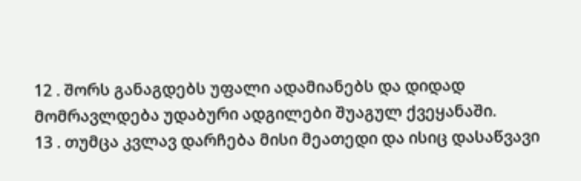12 . შორს განაგდებს უფალი ადამიანებს და დიდად მომრავლდება უდაბური ადგილები შუაგულ ქვეყანაში.
13 . თუმცა კვლავ დარჩება მისი მეათედი და ისიც დასაწვავი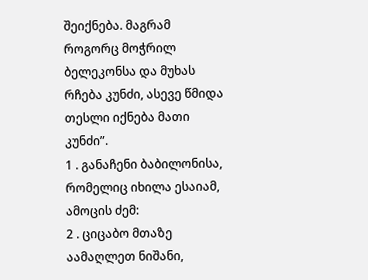შეიქნება. მაგრამ როგორც მოჭრილ ბელეკონსა და მუხას რჩება კუნძი, ასევე წმიდა თესლი იქნება მათი კუნძი”.
1 . განაჩენი ბაბილონისა, რომელიც იხილა ესაიამ, ამოცის ძემ:
2 . ციცაბო მთაზე აამაღლეთ ნიშანი,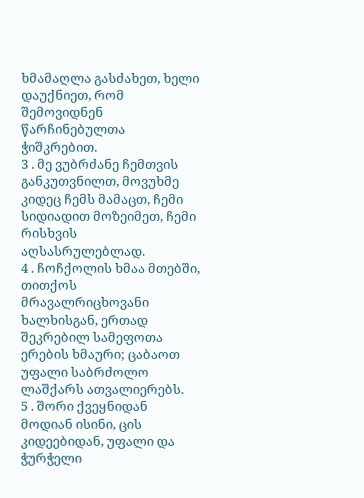ხმამაღლა გასძახეთ, ხელი დაუქნიეთ, რომ შემოვიდნენ წარჩინებულთა ჭიშკრებით.
3 . მე ვუბრძანე ჩემთვის განკუთვნილთ, მოვუხმე კიდეც ჩემს მამაცთ, ჩემი სიდიადით მოზეიმეთ, ჩემი რისხვის აღსასრულებლად.
4 . ჩოჩქოლის ხმაა მთებში, თითქოს მრავალრიცხოვანი ხალხისგან, ერთად შეკრებილ სამეფოთა ერების ხმაური; ცაბაოთ უფალი საბრძოლო ლაშქარს ათვალიერებს.
5 . შორი ქვეყნიდან მოდიან ისინი, ცის კიდეებიდან, უფალი და ჭურჭელი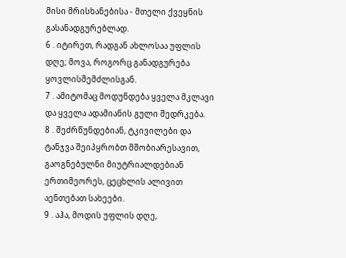მისი მრისხანებისა - მთელი ქვეყნის გასანადგურებლად.
6 . იტირეთ, რადგან ახლოსაა უფლის დღე; მოვა, როგორც განადგურება ყოვლისშემძლისგან.
7 . ამიტომაც მოდუნდება ყველა მკლავი და ყველა ადამიანის გული შედრკება.
8 . შეძრწუნდებიან, ტკივილები და ტანჯვა შეიპყრობთ მშობიარესავით, გაოგნებულნი მიუტრიალდებიან ერთიმეორეს, ცეცხლის ალივით აენთებათ სახეები.
9 . აჰა, მოდის უფლის დღე,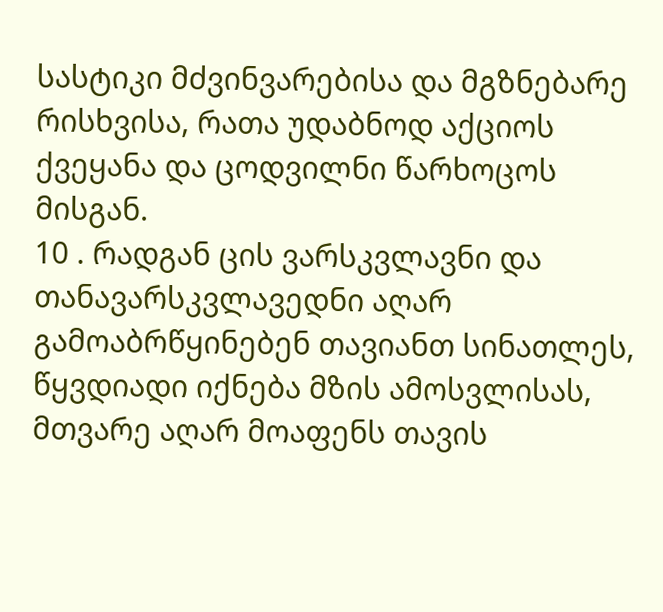სასტიკი მძვინვარებისა და მგზნებარე რისხვისა, რათა უდაბნოდ აქციოს ქვეყანა და ცოდვილნი წარხოცოს მისგან.
10 . რადგან ცის ვარსკვლავნი და თანავარსკვლავედნი აღარ გამოაბრწყინებენ თავიანთ სინათლეს, წყვდიადი იქნება მზის ამოსვლისას, მთვარე აღარ მოაფენს თავის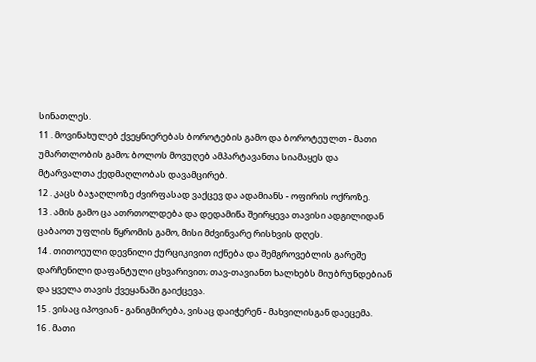სინათლეს.
11 . მოვინახულებ ქვეყნიერებას ბოროტების გამო და ბოროტეულთ - მათი უმართლობის გამო; ბოლოს მოვუღებ ამპარტავანთა სიამაყეს და მტარვალთა ქედმაღლობას დავამცირებ.
12 . კაცს ბაჯაღლოზე ძვირფასად ვაქცევ და ადამიანს - ოფირის ოქროზე.
13 . ამის გამო ცა ათრთოლდება და დედამიწა შეირყევა თავისი ადგილიდან ცაბაოთ უფლის წყრომის გამო, მისი მძვინვარე რისხვის დღეს.
14 . თითოეული დევნილი ქურციკივით იქნება და შემგროვებლის გარეშე დარჩენილი დაფანტული ცხვარივით; თავ-თავიანთ ხალხებს მიუბრუნდებიან და ყველა თავის ქვეყანაში გაიქცევა.
15 . ვისაც იპოვიან - განიგმირება, ვისაც დაიჭერენ - მახვილისგან დაეცემა.
16 . მათი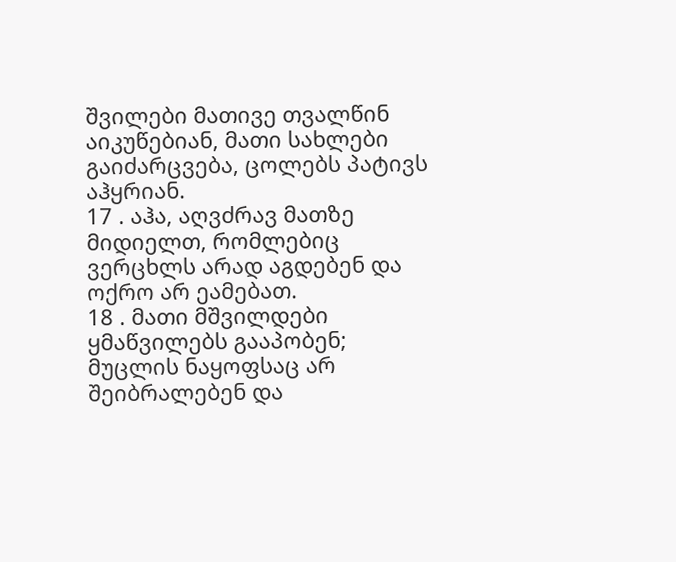შვილები მათივე თვალწინ აიკუწებიან, მათი სახლები გაიძარცვება, ცოლებს პატივს აჰყრიან.
17 . აჰა, აღვძრავ მათზე მიდიელთ, რომლებიც ვერცხლს არად აგდებენ და ოქრო არ ეამებათ.
18 . მათი მშვილდები ყმაწვილებს გააპობენ; მუცლის ნაყოფსაც არ შეიბრალებენ და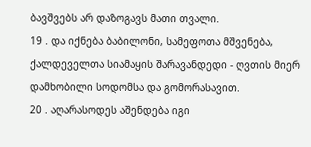ბავშვებს არ დაზოგავს მათი თვალი.
19 . და იქნება ბაბილონი, სამეფოთა მშვენება, ქალდეველთა სიამაყის შარავანდედი - ღვთის მიერ დამხობილი სოდომსა და გომორასავით.
20 . აღარასოდეს აშენდება იგი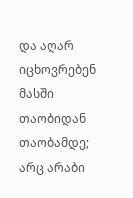და აღარ იცხოვრებენ მასში თაობიდან თაობამდე; არც არაბი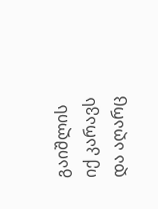გაიშლის იქ კარავს და აღარც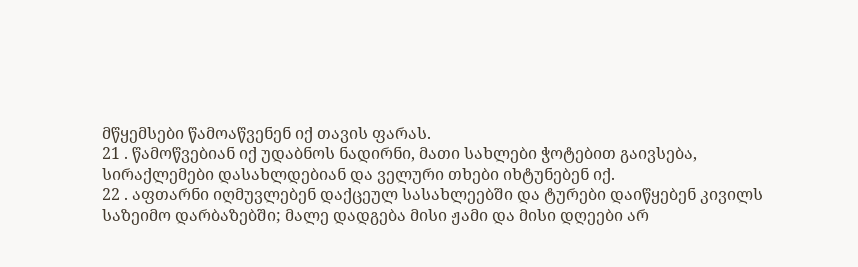მწყემსები წამოაწვენენ იქ თავის ფარას.
21 . წამოწვებიან იქ უდაბნოს ნადირნი, მათი სახლები ჭოტებით გაივსება, სირაქლემები დასახლდებიან და ველური თხები იხტუნებენ იქ.
22 . აფთარნი იღმუვლებენ დაქცეულ სასახლეებში და ტურები დაიწყებენ კივილს საზეიმო დარბაზებში; მალე დადგება მისი ჟამი და მისი დღეები არ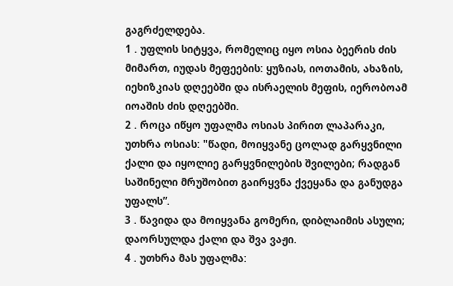გაგრძელდება.
1 . უფლის სიტყვა, რომელიც იყო ოსია ბეერის ძის მიმართ, იუდას მეფეების: ყუზიას, იოთამის, ახაზის, იეხიზკიას დღეებში და ისრაელის მეფის, იერობოამ იოაშის ძის დღეებში.
2 . როცა იწყო უფალმა ოსიას პირით ლაპარაკი, უთხრა ოსიას: "წადი, მოიყვანე ცოლად გარყვნილი ქალი და იყოლიე გარყვნილების შვილები; რადგან საშინელი მრუშობით გაირყვნა ქვეყანა და განუდგა უფალს”.
3 . წავიდა და მოიყვანა გომერი, დიბლაიმის ასული; დაორსულდა ქალი და შვა ვაჟი.
4 . უთხრა მას უფალმა: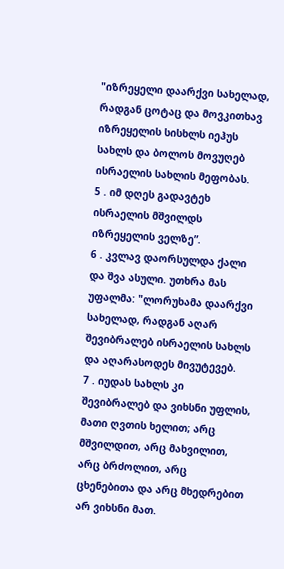"იზრეყელი დაარქვი სახელად, რადგან ცოტაც და მოვკითხავ იზრეყელის სისხლს იეჰუს სახლს და ბოლოს მოვუღებ ისრაელის სახლის მეფობას.
5 . იმ დღეს გადავტეხ ისრაელის მშვილდს იზრეყელის ველზე”.
6 . კვლავ დაორსულდა ქალი და შვა ასული. უთხრა მას უფალმა: "ლორუხამა დაარქვი სახელად, რადგან აღარ შევიბრალებ ისრაელის სახლს და აღარასოდეს მივუტევებ.
7 . იუდას სახლს კი შევიბრალებ და ვიხსნი უფლის, მათი ღვთის ხელით; არც მშვილდით, არც მახვილით, არც ბრძოლით, არც ცხენებითა და არც მხედრებით არ ვიხსნი მათ.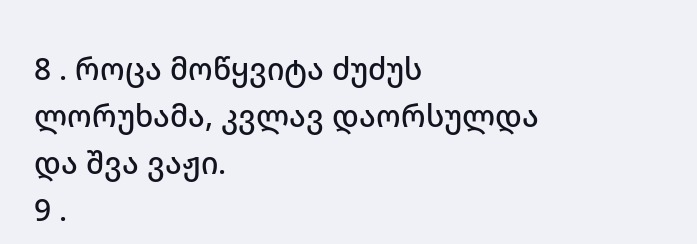8 . როცა მოწყვიტა ძუძუს ლორუხამა, კვლავ დაორსულდა და შვა ვაჟი.
9 .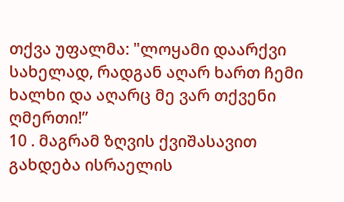თქვა უფალმა: "ლოყამი დაარქვი სახელად, რადგან აღარ ხართ ჩემი ხალხი და აღარც მე ვარ თქვენი ღმერთი!”
10 . მაგრამ ზღვის ქვიშასავით გახდება ისრაელის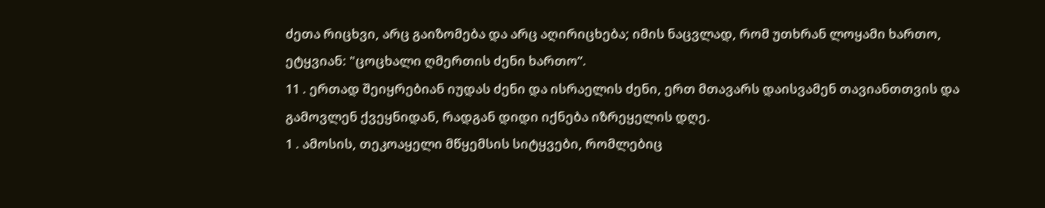ძეთა რიცხვი, არც გაიზომება და არც აღირიცხება; იმის ნაცვლად, რომ უთხრან ლოყამი ხართო, ეტყვიან: "ცოცხალი ღმერთის ძენი ხართო”.
11 . ერთად შეიყრებიან იუდას ძენი და ისრაელის ძენი, ერთ მთავარს დაისვამენ თავიანთთვის და გამოვლენ ქვეყნიდან, რადგან დიდი იქნება იზრეყელის დღე.
1 . ამოსის, თეკოაყელი მწყემსის სიტყვები, რომლებიც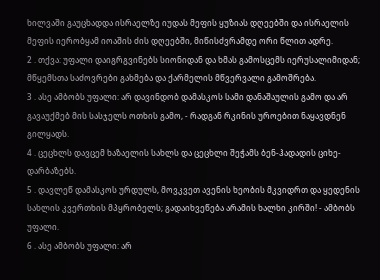ხილვაში გაუცხადდა ისრაელზე იუდას მეფის ყუზიას დღეებში და ისრაელის მეფის იერობყამ იოაშის ძის დღეებში, მიწისძვრამდე ორი წლით ადრე.
2 . თქვა: უფალი დაიგრგვინებს სიონიდან და ხმას გამოსცემს იერუსალიმიდან; მწყემსთა საძოვრები გახმება და ქარმელის მწვერვალი გამოშრება.
3 . ასე ამბობს უფალი: არ დავინდობ დამასკოს სამი დანაშაულის გამო და არ გავაუქმებ მის სასჯელს ოთხის გამო, - რადგან რკინის უროებით ნაყავდნენ გილყადს.
4 . ცეცხლს დავცემ ხაზაელის სახლს და ცეცხლი შეჭამს ბენ-ჰადადის ციხე-დარბაზებს.
5 . დავლეწ დამასკოს ურდულს, მოვკვეთ ავენის ხეობის მკვიდრთ და ყედენის სახლის კვერთხის მპყრობელს; გადაიხვეწება არამის ხალხი კირში! - ამბობს უფალი.
6 . ასე ამბობს უფალი: არ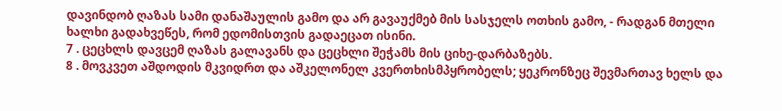დავინდობ ღაზას სამი დანაშაულის გამო და არ გავაუქმებ მის სასჯელს ოთხის გამო, - რადგან მთელი ხალხი გადახვეწეს, რომ ედომისთვის გადაეცათ ისინი.
7 . ცეცხლს დავცემ ღაზას გალავანს და ცეცხლი შეჭამს მის ციხე-დარბაზებს.
8 . მოვკვეთ აშდოდის მკვიდრთ და აშკელონელ კვერთხისმპყრობელს; ყეკრონზეც შევმართავ ხელს და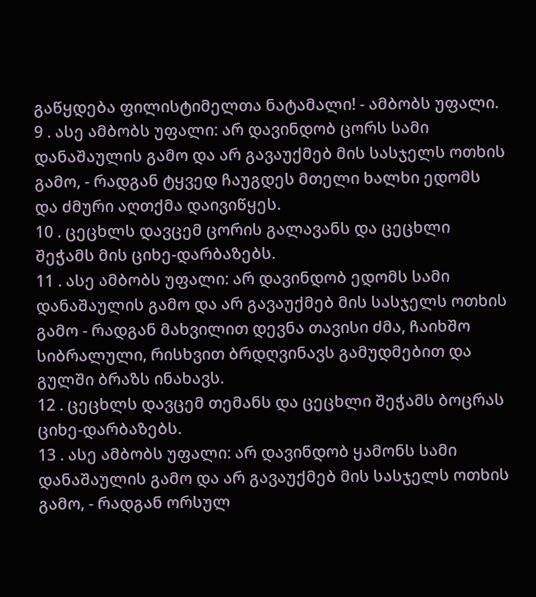გაწყდება ფილისტიმელთა ნატამალი! - ამბობს უფალი.
9 . ასე ამბობს უფალი: არ დავინდობ ცორს სამი დანაშაულის გამო და არ გავაუქმებ მის სასჯელს ოთხის გამო, - რადგან ტყვედ ჩაუგდეს მთელი ხალხი ედომს და ძმური აღთქმა დაივიწყეს.
10 . ცეცხლს დავცემ ცორის გალავანს და ცეცხლი შეჭამს მის ციხე-დარბაზებს.
11 . ასე ამბობს უფალი: არ დავინდობ ედომს სამი დანაშაულის გამო და არ გავაუქმებ მის სასჯელს ოთხის გამო - რადგან მახვილით დევნა თავისი ძმა, ჩაიხშო სიბრალული, რისხვით ბრდღვინავს გამუდმებით და გულში ბრაზს ინახავს.
12 . ცეცხლს დავცემ თემანს და ცეცხლი შეჭამს ბოცრას ციხე-დარბაზებს.
13 . ასე ამბობს უფალი: არ დავინდობ ყამონს სამი დანაშაულის გამო და არ გავაუქმებ მის სასჯელს ოთხის გამო, - რადგან ორსულ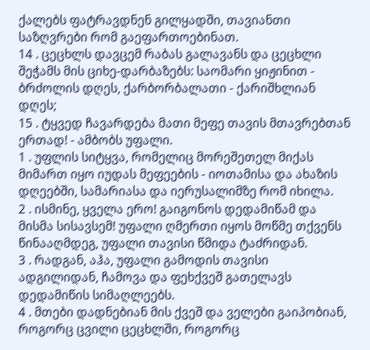ქალებს ფატრავდნენ გილყადში, თავიანთი საზღვრები რომ გაეფართოებინათ.
14 . ცეცხლს დავცემ რაბას გალავანს და ცეცხლი შეჭამს მის ციხე-დარბაზებს: საომარი ყიჟინით - ბრძოლის დღეს, ქარბორბალათი - ქარიშხლიან დღეს;
15 . ტყვედ ჩავარდება მათი მეფე თავის მთავრებთან ერთად! - ამბობს უფალი.
1 . უფლის სიტყვა, რომელიც მორეშეთელ მიქას მიმართ იყო იუდას მეფეების - იოთამისა და ახაზის დღეებში, სამარიასა და იერუსალიმზე რომ იხილა.
2 . ისმინე, ყველა ერო! გაიგონოს დედამიწამ და მისმა სისავსემ! უფალი ღმერთი იყოს მოწმე თქვენს წინააღმდეგ, უფალი თავისი წმიდა ტაძრიდან.
3 . რადგან, აჰა, უფალი გამოდის თავისი ადგილიდან, ჩამოვა და ფეხქვეშ გათელავს დედამიწის სიმაღლეებს.
4 . მთები დადნებიან მის ქვეშ და ველები გაიპობიან, როგორც ცვილი ცეცხლში, როგორც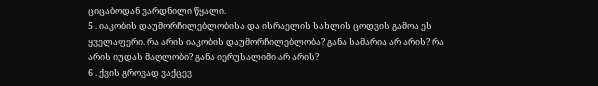ციცაბოდან ვარდნილი წყალი.
5 . იაკობის დაუმორჩილებლობისა და ისრაელის სახლის ცოდვის გამოა ეს ყველაფერი. რა არის იაკობის დაუმორჩილებლობა? განა სამარია არ არის? რა არის იუდას მაღლობი? განა იერუსალიმი არ არის?
6 . ქვის გროვად ვაქცევ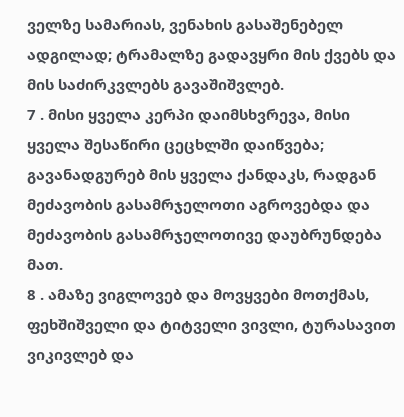ველზე სამარიას, ვენახის გასაშენებელ ადგილად; ტრამალზე გადავყრი მის ქვებს და მის საძირკვლებს გავაშიშვლებ.
7 . მისი ყველა კერპი დაიმსხვრევა, მისი ყველა შესაწირი ცეცხლში დაიწვება; გავანადგურებ მის ყველა ქანდაკს, რადგან მეძავობის გასამრჯელოთი აგროვებდა და მეძავობის გასამრჯელოთივე დაუბრუნდება მათ.
8 . ამაზე ვიგლოვებ და მოვყვები მოთქმას, ფეხშიშველი და ტიტველი ვივლი, ტურასავით ვიკივლებ და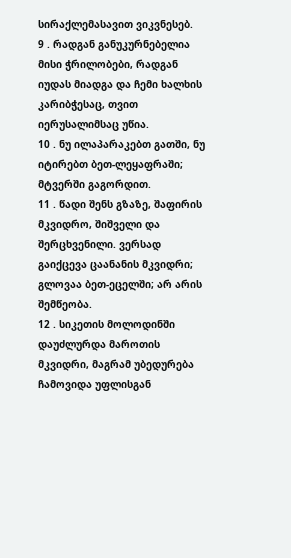სირაქლემასავით ვიკვნესებ.
9 . რადგან განუკურნებელია მისი ჭრილობები, რადგან იუდას მიადგა და ჩემი ხალხის კარიბჭესაც, თვით იერუსალიმსაც უწია.
10 . ნუ ილაპარაკებთ გათში, ნუ იტირებთ ბეთ-ლეყაფრაში; მტვერში გაგორდით.
11 . წადი შენს გზაზე, შაფირის მკვიდრო, შიშველი და შერცხვენილი. ვერსად გაიქცევა ცაანანის მკვიდრი; გლოვაა ბეთ-ეცელში; არ არის შემწეობა.
12 . სიკეთის მოლოდინში დაუძლურდა მაროთის მკვიდრი, მაგრამ უბედურება ჩამოვიდა უფლისგან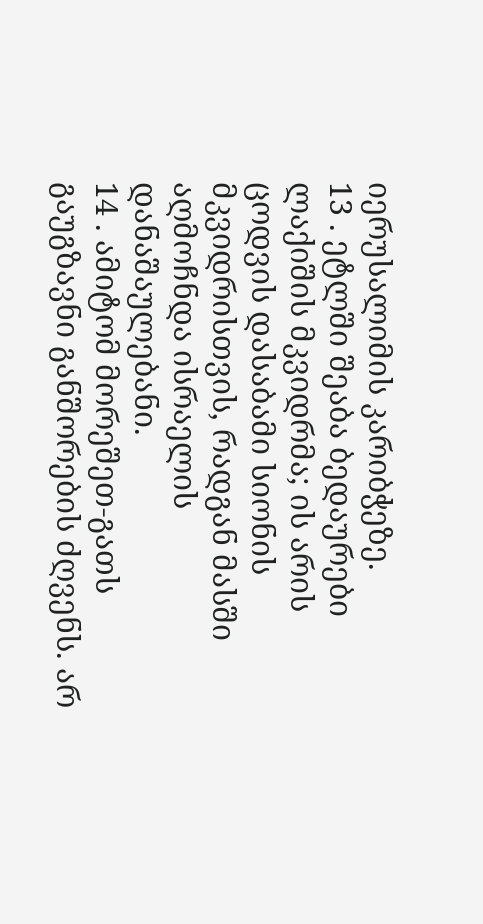იერუსალიმის კარიბჭეზე.
13 . ეტლში შეაბა ბედაურები ლაქიშის მკვიდრმა; ის არის ცოდვის დასაბამი სიონის მკვიდრისთვის, რადგან მასში აღმოჩნდა ისრაელის დანაშაულებანი.
14 . ამიტომ მორეშეთ-გათს გაუგზავნი განშორების ძღვენს. არ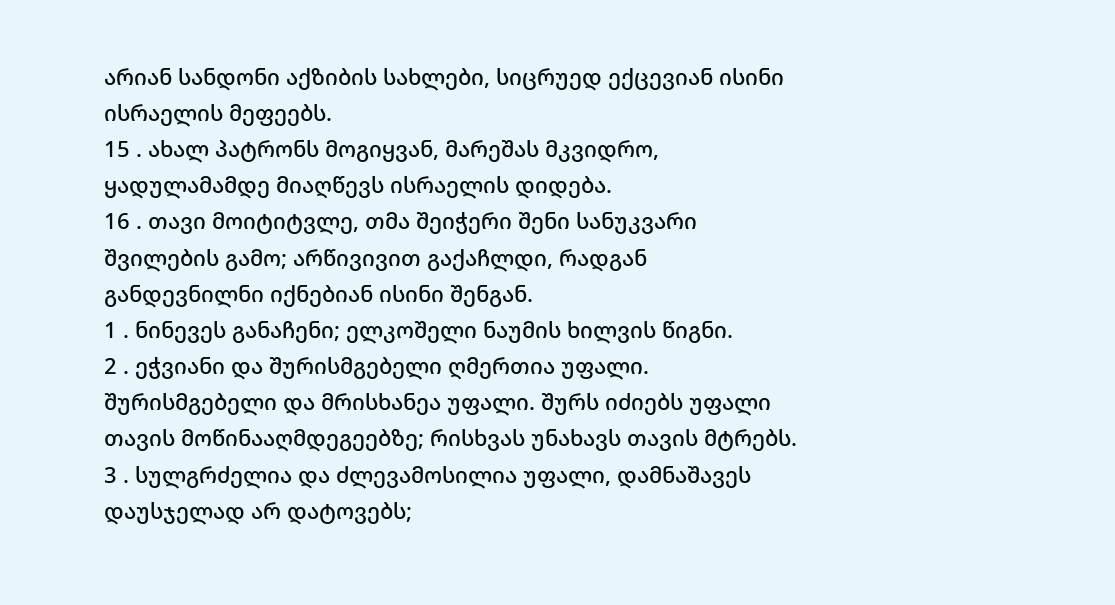არიან სანდონი აქზიბის სახლები, სიცრუედ ექცევიან ისინი ისრაელის მეფეებს.
15 . ახალ პატრონს მოგიყვან, მარეშას მკვიდრო, ყადულამამდე მიაღწევს ისრაელის დიდება.
16 . თავი მოიტიტვლე, თმა შეიჭერი შენი სანუკვარი შვილების გამო; არწივივით გაქაჩლდი, რადგან განდევნილნი იქნებიან ისინი შენგან.
1 . ნინევეს განაჩენი; ელკოშელი ნაუმის ხილვის წიგნი.
2 . ეჭვიანი და შურისმგებელი ღმერთია უფალი. შურისმგებელი და მრისხანეა უფალი. შურს იძიებს უფალი თავის მოწინააღმდეგეებზე; რისხვას უნახავს თავის მტრებს.
3 . სულგრძელია და ძლევამოსილია უფალი, დამნაშავეს დაუსჯელად არ დატოვებს;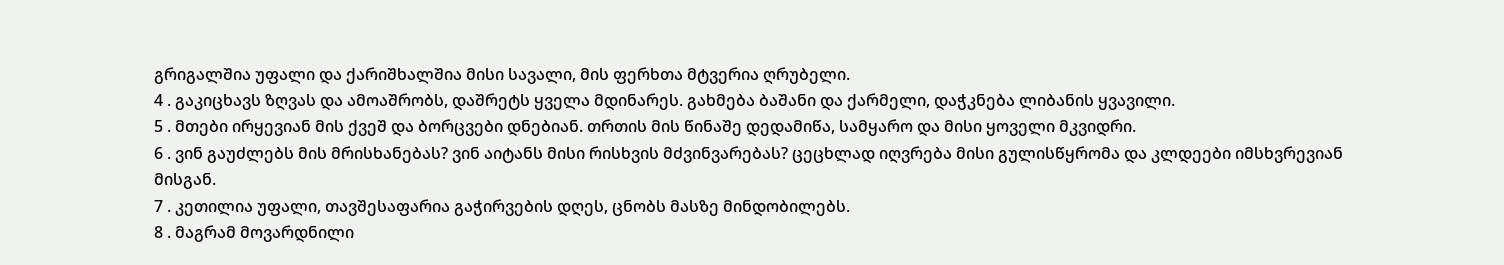გრიგალშია უფალი და ქარიშხალშია მისი სავალი, მის ფერხთა მტვერია ღრუბელი.
4 . გაკიცხავს ზღვას და ამოაშრობს, დაშრეტს ყველა მდინარეს. გახმება ბაშანი და ქარმელი, დაჭკნება ლიბანის ყვავილი.
5 . მთები ირყევიან მის ქვეშ და ბორცვები დნებიან. თრთის მის წინაშე დედამიწა, სამყარო და მისი ყოველი მკვიდრი.
6 . ვინ გაუძლებს მის მრისხანებას? ვინ აიტანს მისი რისხვის მძვინვარებას? ცეცხლად იღვრება მისი გულისწყრომა და კლდეები იმსხვრევიან მისგან.
7 . კეთილია უფალი, თავშესაფარია გაჭირვების დღეს, ცნობს მასზე მინდობილებს.
8 . მაგრამ მოვარდნილი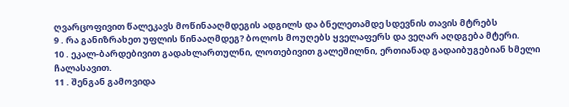ღვარცოფივით წალეკავს მოწინააღმდეგის ადგილს და ბნელეთამდე სდევნის თავის მტრებს
9 . რა განიზრახეთ უფლის წინააღმდეგ? ბოლოს მოუღებს ყველაფერს და ვეღარ აღდგება მტერი.
10 . ეკალ-ბარდებივით გადახლართულნი, ლოთებივით გალეშილნი, ერთიანად გადაიბუგებიან ხმელი ჩალასავით.
11 . შენგან გამოვიდა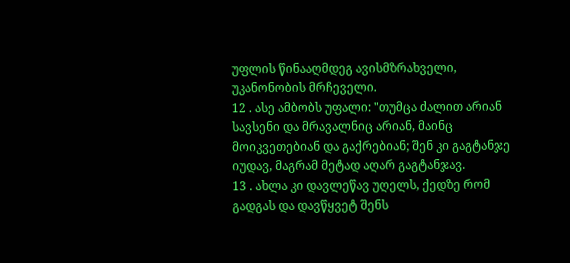უფლის წინააღმდეგ ავისმზრახველი, უკანონობის მრჩეველი.
12 . ასე ამბობს უფალი: "თუმცა ძალით არიან სავსენი და მრავალნიც არიან, მაინც მოიკვეთებიან და გაქრებიან; შენ კი გაგტანჯე იუდავ, მაგრამ მეტად აღარ გაგტანჯავ.
13 . ახლა კი დავლეწავ უღელს, ქედზე რომ გადგას და დავწყვეტ შენს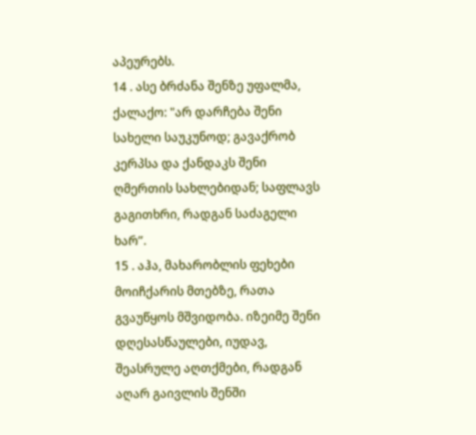აპეურებს.
14 . ასე ბრძანა შენზე უფალმა, ქალაქო: "არ დარჩება შენი სახელი საუკუნოდ; გავაქრობ კერპსა და ქანდაკს შენი ღმერთის სახლებიდან; საფლავს გაგითხრი, რადგან საძაგელი ხარ”.
15 . აჰა, მახარობლის ფეხები მოიჩქარის მთებზე, რათა გვაუწყოს მშვიდობა. იზეიმე შენი დღესასწაულები, იუდავ, შეასრულე აღთქმები, რადგან აღარ გაივლის შენში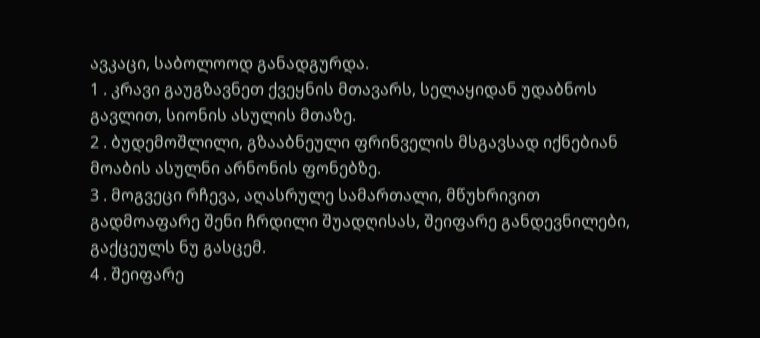ავკაცი, საბოლოოდ განადგურდა.
1 . კრავი გაუგზავნეთ ქვეყნის მთავარს, სელაყიდან უდაბნოს გავლით, სიონის ასულის მთაზე.
2 . ბუდემოშლილი, გზააბნეული ფრინველის მსგავსად იქნებიან მოაბის ასულნი არნონის ფონებზე.
3 . მოგვეცი რჩევა, აღასრულე სამართალი, მწუხრივით გადმოაფარე შენი ჩრდილი შუადღისას, შეიფარე განდევნილები, გაქცეულს ნუ გასცემ.
4 . შეიფარე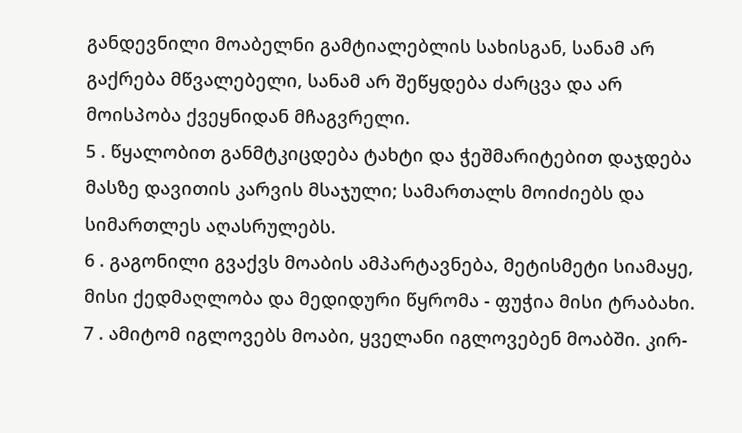განდევნილი მოაბელნი გამტიალებლის სახისგან, სანამ არ გაქრება მწვალებელი, სანამ არ შეწყდება ძარცვა და არ მოისპობა ქვეყნიდან მჩაგვრელი.
5 . წყალობით განმტკიცდება ტახტი და ჭეშმარიტებით დაჯდება მასზე დავითის კარვის მსაჯული; სამართალს მოიძიებს და სიმართლეს აღასრულებს.
6 . გაგონილი გვაქვს მოაბის ამპარტავნება, მეტისმეტი სიამაყე, მისი ქედმაღლობა და მედიდური წყრომა - ფუჭია მისი ტრაბახი.
7 . ამიტომ იგლოვებს მოაბი, ყველანი იგლოვებენ მოაბში. კირ-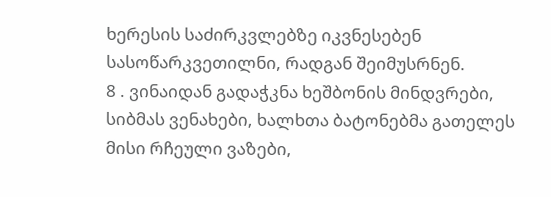ხერესის საძირკვლებზე იკვნესებენ სასოწარკვეთილნი, რადგან შეიმუსრნენ.
8 . ვინაიდან გადაჭკნა ხეშბონის მინდვრები, სიბმას ვენახები, ხალხთა ბატონებმა გათელეს მისი რჩეული ვაზები,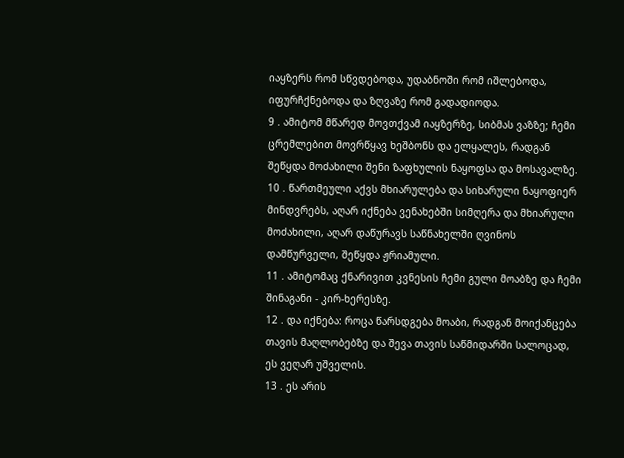იაყზერს რომ სწვდებოდა, უდაბნოში რომ იშლებოდა, იფურჩქნებოდა და ზღვაზე რომ გადადიოდა.
9 . ამიტომ მწარედ მოვთქვამ იაყზერზე, სიბმას ვაზზე; ჩემი ცრემლებით მოვრწყავ ხეშბონს და ელყალეს, რადგან შეწყდა მოძახილი შენი ზაფხულის ნაყოფსა და მოსავალზე.
10 . წართმეული აქვს მხიარულება და სიხარული ნაყოფიერ მინდვრებს, აღარ იქნება ვენახებში სიმღერა და მხიარული მოძახილი, აღარ დაწურავს საწნახელში ღვინოს დამწურველი, შეწყდა ჟრიამული.
11 . ამიტომაც ქნარივით კვნესის ჩემი გული მოაბზე და ჩემი შინაგანი - კირ-ხერესზე.
12 . და იქნება: როცა წარსდგება მოაბი, რადგან მოიქანცება თავის მაღლობებზე და შევა თავის საწმიდარში სალოცად, ეს ვეღარ უშველის.
13 . ეს არის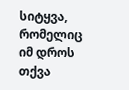სიტყვა, რომელიც იმ დროს თქვა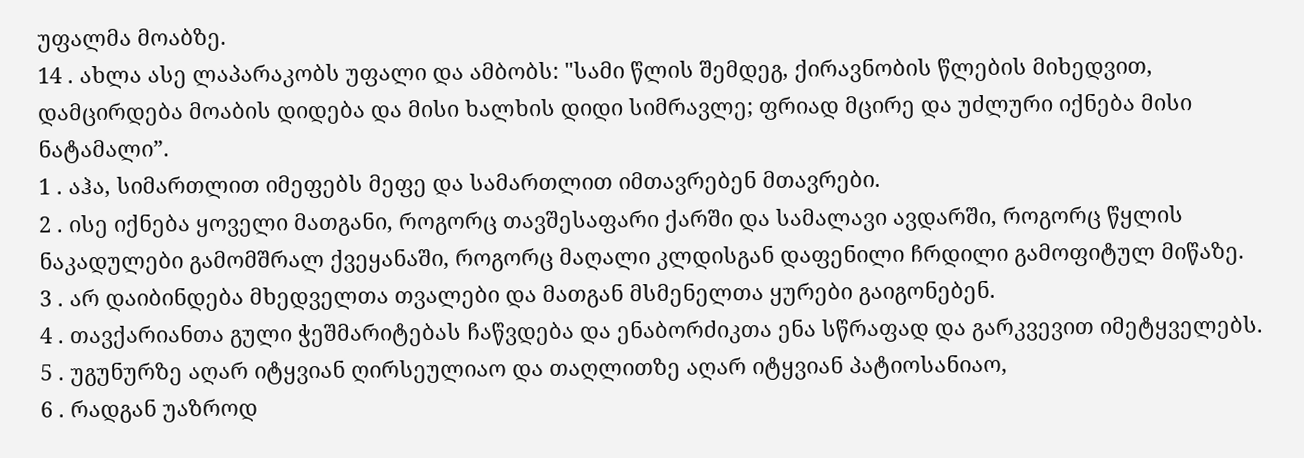უფალმა მოაბზე.
14 . ახლა ასე ლაპარაკობს უფალი და ამბობს: "სამი წლის შემდეგ, ქირავნობის წლების მიხედვით, დამცირდება მოაბის დიდება და მისი ხალხის დიდი სიმრავლე; ფრიად მცირე და უძლური იქნება მისი ნატამალი”.
1 . აჰა, სიმართლით იმეფებს მეფე და სამართლით იმთავრებენ მთავრები.
2 . ისე იქნება ყოველი მათგანი, როგორც თავშესაფარი ქარში და სამალავი ავდარში, როგორც წყლის ნაკადულები გამომშრალ ქვეყანაში, როგორც მაღალი კლდისგან დაფენილი ჩრდილი გამოფიტულ მიწაზე.
3 . არ დაიბინდება მხედველთა თვალები და მათგან მსმენელთა ყურები გაიგონებენ.
4 . თავქარიანთა გული ჭეშმარიტებას ჩაწვდება და ენაბორძიკთა ენა სწრაფად და გარკვევით იმეტყველებს.
5 . უგუნურზე აღარ იტყვიან ღირსეულიაო და თაღლითზე აღარ იტყვიან პატიოსანიაო,
6 . რადგან უაზროდ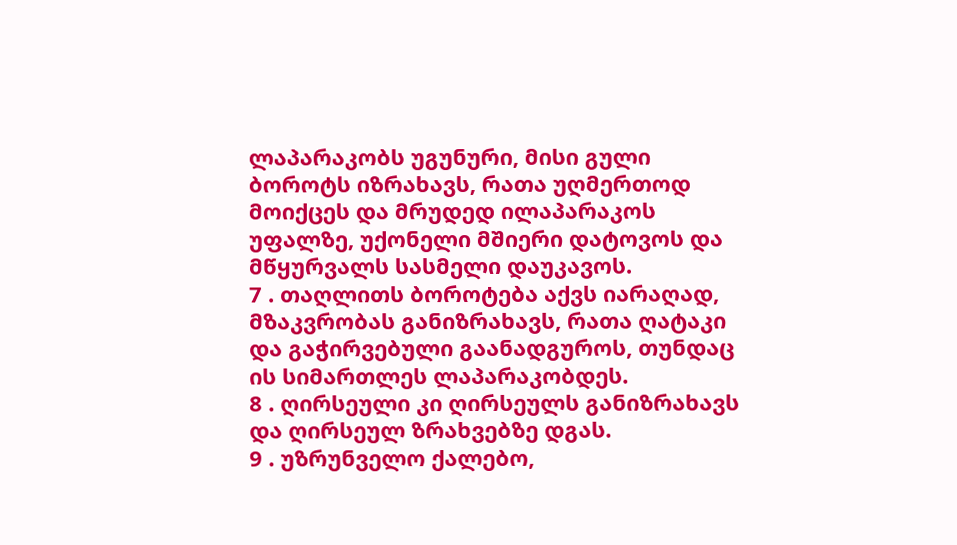ლაპარაკობს უგუნური, მისი გული ბოროტს იზრახავს, რათა უღმერთოდ მოიქცეს და მრუდედ ილაპარაკოს უფალზე, უქონელი მშიერი დატოვოს და მწყურვალს სასმელი დაუკავოს.
7 . თაღლითს ბოროტება აქვს იარაღად, მზაკვრობას განიზრახავს, რათა ღატაკი და გაჭირვებული გაანადგუროს, თუნდაც ის სიმართლეს ლაპარაკობდეს.
8 . ღირსეული კი ღირსეულს განიზრახავს და ღირსეულ ზრახვებზე დგას.
9 . უზრუნველო ქალებო,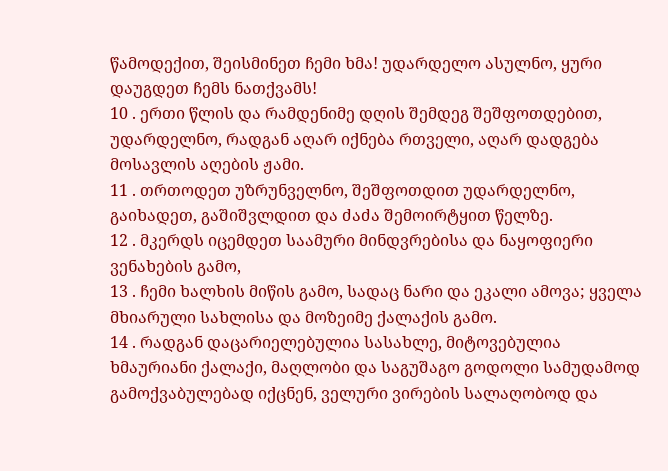წამოდექით, შეისმინეთ ჩემი ხმა! უდარდელო ასულნო, ყური დაუგდეთ ჩემს ნათქვამს!
10 . ერთი წლის და რამდენიმე დღის შემდეგ შეშფოთდებით, უდარდელნო, რადგან აღარ იქნება რთველი, აღარ დადგება მოსავლის აღების ჟამი.
11 . თრთოდეთ უზრუნველნო, შეშფოთდით უდარდელნო, გაიხადეთ, გაშიშვლდით და ძაძა შემოირტყით წელზე.
12 . მკერდს იცემდეთ საამური მინდვრებისა და ნაყოფიერი ვენახების გამო,
13 . ჩემი ხალხის მიწის გამო, სადაც ნარი და ეკალი ამოვა; ყველა მხიარული სახლისა და მოზეიმე ქალაქის გამო.
14 . რადგან დაცარიელებულია სასახლე, მიტოვებულია ხმაურიანი ქალაქი, მაღლობი და საგუშაგო გოდოლი სამუდამოდ გამოქვაბულებად იქცნენ, ველური ვირების სალაღობოდ და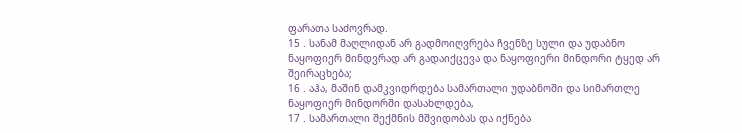ფარათა საძოვრად.
15 . სანამ მაღლიდან არ გადმოიღვრება ჩვენზე სული და უდაბნო ნაყოფიერ მინდვრად არ გადაიქცევა და ნაყოფიერი მინდორი ტყედ არ შეირაცხება;
16 . აჰა, მაშინ დამკვიდრდება სამართალი უდაბნოში და სიმართლე ნაყოფიერ მინდორში დასახლდება,
17 . სამართალი შექმნის მშვიდობას და იქნება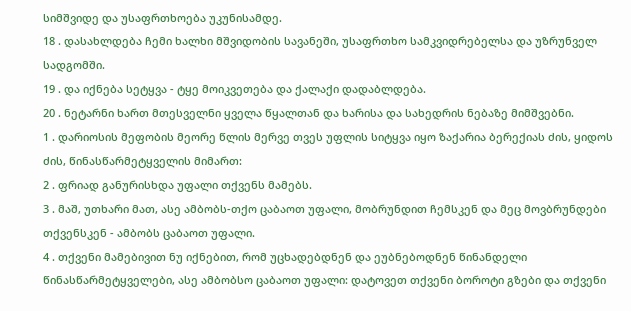სიმშვიდე და უსაფრთხოება უკუნისამდე.
18 . დასახლდება ჩემი ხალხი მშვიდობის სავანეში, უსაფრთხო სამკვიდრებელსა და უზრუნველ სადგომში.
19 . და იქნება სეტყვა - ტყე მოიკვეთება და ქალაქი დადაბლდება.
20 . ნეტარნი ხართ მთესველნი ყველა წყალთან და ხარისა და სახედრის ნებაზე მიმშვებნი.
1 . დარიოსის მეფობის მეორე წლის მერვე თვეს უფლის სიტყვა იყო ზაქარია ბერექიას ძის, ყიდოს ძის, წინასწარმეტყველის მიმართ:
2 . ფრიად განურისხდა უფალი თქვენს მამებს.
3 . მაშ, უთხარი მათ, ასე ამბობს-თქო ცაბაოთ უფალი, მობრუნდით ჩემსკენ და მეც მოვბრუნდები თქვენსკენ - ამბობს ცაბაოთ უფალი.
4 . თქვენი მამებივით ნუ იქნებით, რომ უცხადებდნენ და ეუბნებოდნენ წინანდელი წინასწარმეტყველები, ასე ამბობსო ცაბაოთ უფალი: დატოვეთ თქვენი ბოროტი გზები და თქვენი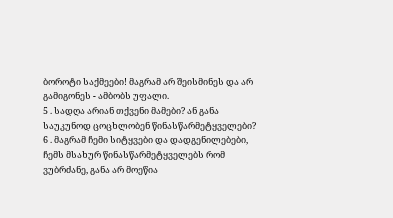ბოროტი საქმეები! მაგრამ არ შეისმინეს და არ გამიგონეს - ამბობს უფალი.
5 . სადღა არიან თქვენი მამები? ან განა საუკუნოდ ცოცხლობენ წინასწარმეტყველები?
6 . მაგრამ ჩემი სიტყვები და დადგენილებები, ჩემს მსახურ წინასწარმეტყველებს რომ ვუბრძანე, განა არ მოეწია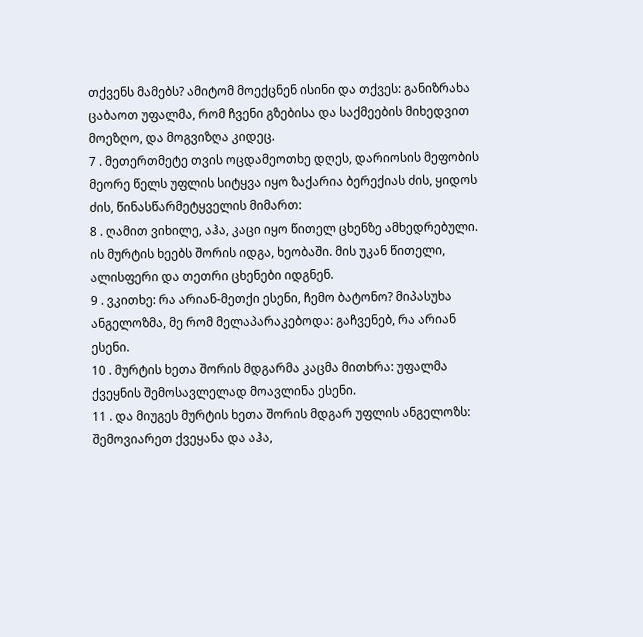თქვენს მამებს? ამიტომ მოექცნენ ისინი და თქვეს: განიზრახა ცაბაოთ უფალმა, რომ ჩვენი გზებისა და საქმეების მიხედვით მოეზღო, და მოგვიზღა კიდეც.
7 . მეთერთმეტე თვის ოცდამეოთხე დღეს, დარიოსის მეფობის მეორე წელს უფლის სიტყვა იყო ზაქარია ბერექიას ძის, ყიდოს ძის, წინასწარმეტყველის მიმართ:
8 . ღამით ვიხილე, აჰა, კაცი იყო წითელ ცხენზე ამხედრებული. ის მურტის ხეებს შორის იდგა, ხეობაში. მის უკან წითელი, ალისფერი და თეთრი ცხენები იდგნენ.
9 . ვკითხე: რა არიან-მეთქი ესენი, ჩემო ბატონო? მიპასუხა ანგელოზმა, მე რომ მელაპარაკებოდა: გაჩვენებ, რა არიან ესენი.
10 . მურტის ხეთა შორის მდგარმა კაცმა მითხრა: უფალმა ქვეყნის შემოსავლელად მოავლინა ესენი.
11 . და მიუგეს მურტის ხეთა შორის მდგარ უფლის ანგელოზს: შემოვიარეთ ქვეყანა და აჰა,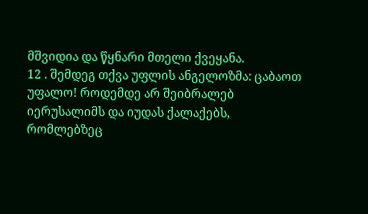მშვიდია და წყნარი მთელი ქვეყანა.
12 . შემდეგ თქვა უფლის ანგელოზმა: ცაბაოთ უფალო! როდემდე არ შეიბრალებ იერუსალიმს და იუდას ქალაქებს, რომლებზეც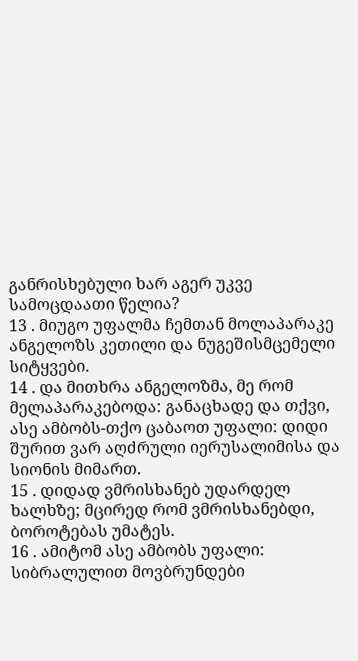განრისხებული ხარ აგერ უკვე სამოცდაათი წელია?
13 . მიუგო უფალმა ჩემთან მოლაპარაკე ანგელოზს კეთილი და ნუგეშისმცემელი სიტყვები.
14 . და მითხრა ანგელოზმა, მე რომ მელაპარაკებოდა: განაცხადე და თქვი, ასე ამბობს-თქო ცაბაოთ უფალი: დიდი შურით ვარ აღძრული იერუსალიმისა და სიონის მიმართ.
15 . დიდად ვმრისხანებ უდარდელ ხალხზე; მცირედ რომ ვმრისხანებდი, ბოროტებას უმატეს.
16 . ამიტომ ასე ამბობს უფალი: სიბრალულით მოვბრუნდები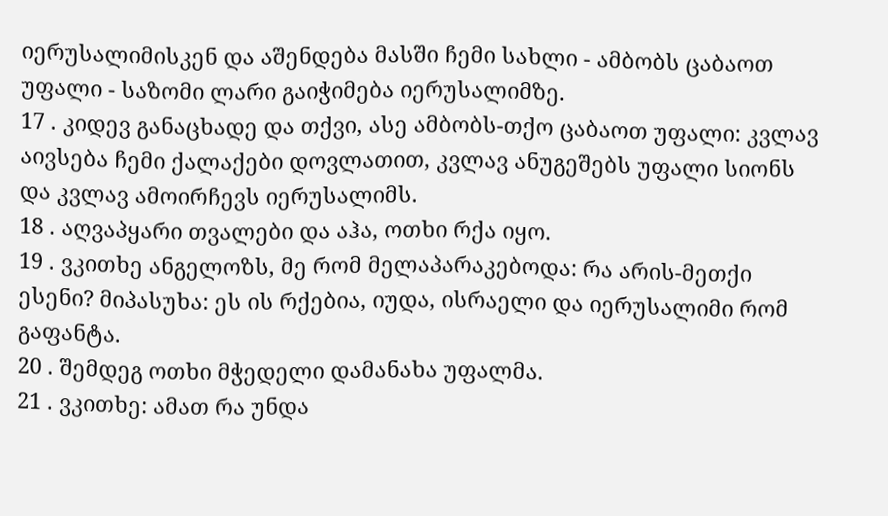იერუსალიმისკენ და აშენდება მასში ჩემი სახლი - ამბობს ცაბაოთ უფალი - საზომი ლარი გაიჭიმება იერუსალიმზე.
17 . კიდევ განაცხადე და თქვი, ასე ამბობს-თქო ცაბაოთ უფალი: კვლავ აივსება ჩემი ქალაქები დოვლათით, კვლავ ანუგეშებს უფალი სიონს და კვლავ ამოირჩევს იერუსალიმს.
18 . აღვაპყარი თვალები და აჰა, ოთხი რქა იყო.
19 . ვკითხე ანგელოზს, მე რომ მელაპარაკებოდა: რა არის-მეთქი ესენი? მიპასუხა: ეს ის რქებია, იუდა, ისრაელი და იერუსალიმი რომ გაფანტა.
20 . შემდეგ ოთხი მჭედელი დამანახა უფალმა.
21 . ვკითხე: ამათ რა უნდა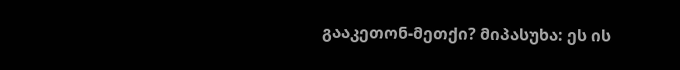გააკეთონ-მეთქი? მიპასუხა: ეს ის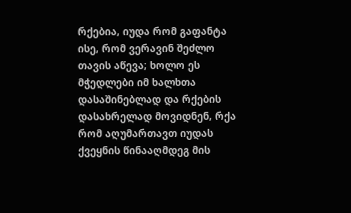რქებია, იუდა რომ გაფანტა ისე, რომ ვერავინ შეძლო თავის აწევა; ხოლო ეს მჭედლები იმ ხალხთა დასაშინებლად და რქების დასახრელად მოვიდნენ, რქა რომ აღუმართავთ იუდას ქვეყნის წინააღმდეგ მის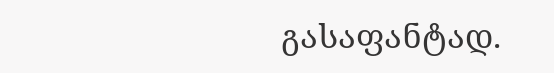გასაფანტად.